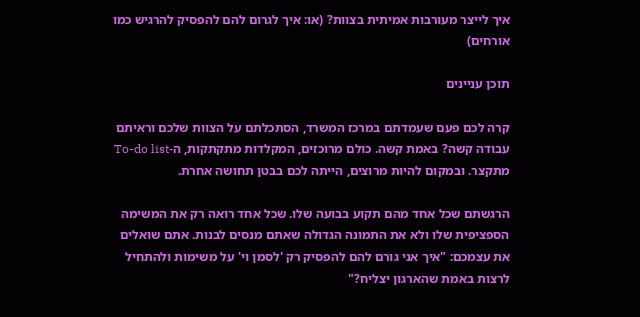איך לייצר מעורבות אמיתית בצוות? (או: איך לגרום להם להפסיק להרגיש כמו אורחים)

תוכן עניינים

קרה לכם פעם שעמדתם במרכז המשרד, הסתכלתם על הצוות שלכם וראיתם עבודה קשה? באמת קשה. כולם מרוכזים, המקלדות מתקתקות, ה-To-do list מתקצר. ובמקום להיות מרוצים, הייתה לכם בבטן תחושה אחרת.

הרגשתם שכל אחד מהם תקוע בבועה שלו. שכל אחד רואה רק את המשימה הספציפית שלו ולא את התמונה הגדולה שאתם מנסים לבנות. אתם שואלים את עצמכם: "איך אני גורם להם להפסיק רק 'לסמן וי' על משימות ולהתחיל לרצות באמת שהארגון יצליח?"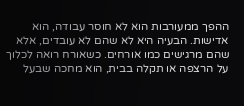ההפך ממעורבות הוא לא חוסר עבודה, הוא אדישות. הבעיה היא לא שהם לא עובדים, אלא שהם מרגישים כמו אורחים. כשאורח רואה לכלוך על הרצפה או תקלה בבית, הוא מחכה שבעל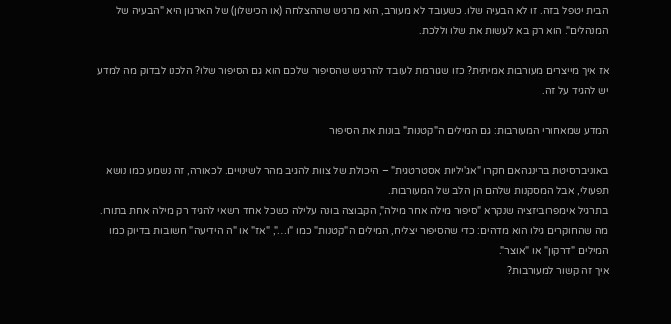הבית יטפל בזה. זו לא הבעיה שלו. כשעובד לא מעורב, הוא מרגיש שההצלחה (או הכישלון) של הארגון היא "הבעיה של המנהלים". הוא רק בא לעשות את שלו וללכת.

אז איך מייצרים מעורבות אמיתית? כזו שגורמת לעובד להרגיש שהסיפור שלכם הוא גם הסיפור שלו? הלכנו לבדוק מה למדע יש להגיד על זה.

המדע שמאחורי המעורבות: גם המילים ה"קטנות" בונות את הסיפור

באוניברסיטת ברינגהאם חקרו "אג'יליות אסטרטגית" – היכולת של צוות להגיב מהר לשינויים. לכאורה, זה נשמע כמו נושא תפעולי, אבל המסקנות שלהם הן הלב של המעורבות.
בתרגיל אימפרוביזציה שנקרא "סיפור מילה אחר מילה", הקבוצה בונה עלילה כשכל אחד רשאי להגיד רק מילה אחת בתורו. מה שהחוקרים גילו הוא מדהים: כדי שהסיפור יצליח, המילים ה"קטנות" כמו "ו…", "אז" או "ה הידיעה" חשובות בדיוק כמו המילים "דרקון" או "אוצר".
איך זה קשור למעורבות?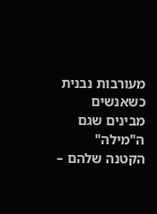מעורבות נבנית כשאנשים מבינים שגם ה"מילה" הקטנה שלהם –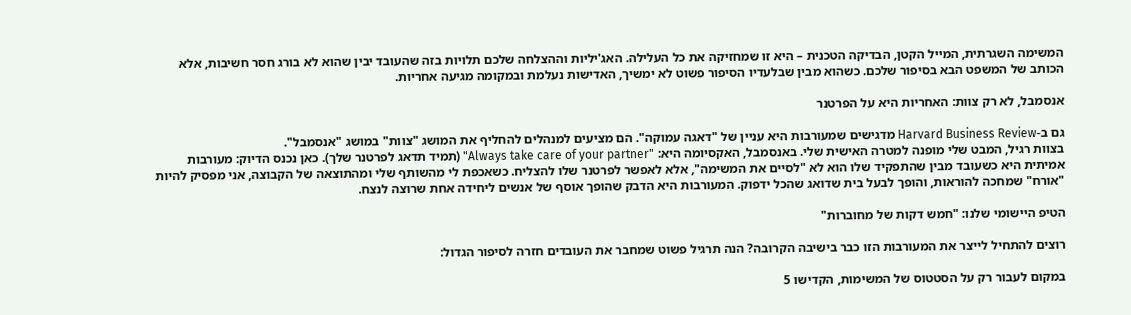המשימה השגרתית, המייל הקטן, הבדיקה הטכנית – היא זו שמחזיקה את כל העלילה. האג'יליות וההצלחה שלכם תלויות בזה שהעובד יבין שהוא לא בורג חסר חשיבות, אלא הכותב של המשפט הבא בסיפור שלכם. כשהוא מבין שבלעדיו הסיפור פשוט לא ימשיך, האדישות נעלמת ובמקומה מגיעה אחריות.

אנסמבל, לא רק צוות: האחריות היא על הפרטנר

גם ב-Harvard Business Review מדגישים שמעורבות היא עניין של "דאגה עמוקה". הם מציעים למנהלים להחליף את המושג "צוות" במושג "אנסמבל".
בצוות רגיל, המבט שלי מופנה למטרה האישית שלי. באנסמבל, האקסיומה היא: "Always take care of your partner" (תמיד תדאג לפרטנר שלך). כאן נכנס הדיוק: מעורבות אמיתית היא כשעובד מבין שהתפקיד שלו הוא לא "לסיים את המשימה", אלא לאפשר לפרטנר שלו להצליח. כשאכפת לי מהשותף שלי ומהתוצאה של הקבוצה, אני מפסיק להיות "אורח" שמחכה להוראות, והופך לבעל בית שדואג שהכל ידפוק. המעורבות היא הדבק שהופך אוסף של אנשים ליחידה אחת שרוצה לנצח.

הטיפ היישומי שלנו: "חמש דקות של מחוברות"

רוצים להתחיל לייצר את המעורבות הזו כבר בישיבה הקרובה? הנה תרגיל פשוט שמחבר את העובדים חזרה לסיפור הגדול:

במקום לעבור רק על הסטטוס של המשימות, הקדישו 5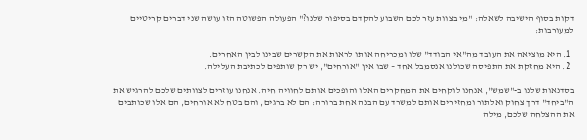דקות בסוף הישיבה לשאלה: "מי בצוות עזר לכם השבוע להקדם בסיפור שלנו?" הפעולה הפשוטה הזו עושה שני דברים קריטיים למעורבות:

  1. היא מוציאה את העובד מה"אי הבודד" שלו ומכריחה אותו לראות את הקשרים שבינו לבין האחרים.
  2. היא מחזקת את התפיסה שכולנו אנסמבל אחד – שבו אין "אורחים", יש רק שותפים לכתיבת העלילה.

בסדנאות שלנו ב-"שמש", אנחנו לוקחים את המחקרים האלו והופכים אותם לחוויה חיה. אנחנו עוזרים לצוותים שלכם להרגיש את ה"ביחד" דרך צחוק ואלתור ומחזירים אותם למשרד עם הבנה אחת ברורה: הם לא ברגים, והם בטח לא אורחים, הם אלו שכותבים את ההצלחה שלכם, מילה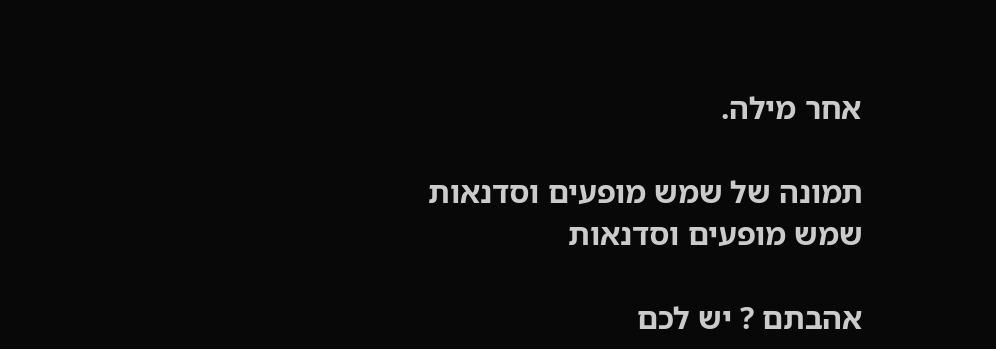אחר מילה.

תמונה של שמש מופעים וסדנאות
שמש מופעים וסדנאות

אהבתם ? יש לכם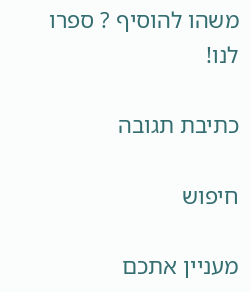משהו להוסיף ? ספרו לנו!

כתיבת תגובה

חיפוש

מעניין אתכם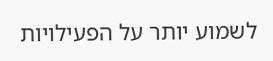לשמוע יותר על הפעילויות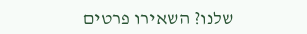שלנו? השאירו פרטים